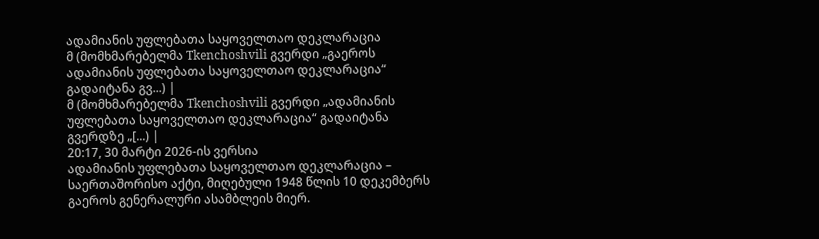ადამიანის უფლებათა საყოველთაო დეკლარაცია
მ (მომხმარებელმა Tkenchoshvili გვერდი „გაეროს ადამიანის უფლებათა საყოველთაო დეკლარაცია“ გადაიტანა გვ...) |
მ (მომხმარებელმა Tkenchoshvili გვერდი „ადამიანის უფლებათა საყოველთაო დეკლარაცია“ გადაიტანა გვერდზე „[...) |
20:17, 30 მარტი 2026-ის ვერსია
ადამიანის უფლებათა საყოველთაო დეკლარაცია – საერთაშორისო აქტი, მიღებული 1948 წლის 10 დეკემბერს გაეროს გენერალური ასამბლეის მიერ.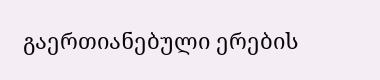გაერთიანებული ერების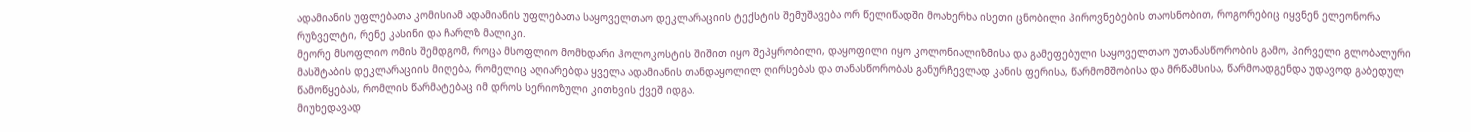ადამიანის უფლებათა კომისიამ ადამიანის უფლებათა საყოველთაო დეკლარაციის ტექსტის შემუშავება ორ წელიწადში მოახერხა ისეთი ცნობილი პიროვნებების თაოსნობით, როგორებიც იყვნენ ელეონორა რუზველტი, რენე კასინი და ჩარლზ მალიკი.
მეორე მსოფლიო ომის შემდგომ, როცა მსოფლიო მომხდარი ჰოლოკოსტის შიშით იყო შეპყრობილი, დაყოფილი იყო კოლონიალიზმისა და გამეფებული საყოველთაო უთანასწორობის გამო, პირველი გლობალური მასშტაბის დეკლარაციის მიღება, რომელიც აღიარებდა ყველა ადამიანის თანდაყოლილ ღირსებას და თანასწორობას განურჩევლად კანის ფერისა, წარმომშობისა და მრწამსისა, წარმოადგენდა უდავოდ გაბედულ წამოწყებას, რომლის წარმატებაც იმ დროს სერიოზული კითხვის ქვეშ იდგა.
მიუხედავად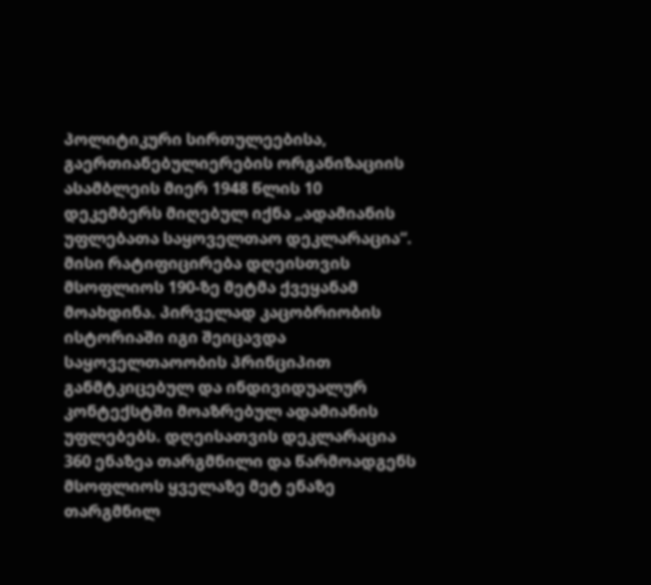პოლიტიკური სირთულეებისა, გაერთიანებულიერების ორგანიზაციის ასამბლეის მიერ 1948 წლის 10 დეკემბერს მიღებულ იქნა „ადამიანის უფლებათა საყოველთაო დეკლარაცია“. მისი რატიფიცირება დღეისთვის მსოფლიოს 190-ზე მეტმა ქვეყანამ მოახდინა. პირველად კაცობრიობის ისტორიაში იგი შეიცავდა საყოველთაოობის პრინციპით განმტკიცებულ და ინდივიდუალურ კონტექსტში მოაზრებულ ადამიანის უფლებებს. დღეისათვის დეკლარაცია 360 ენაზეა თარგმნილი და წარმოადგენს მსოფლიოს ყველაზე მეტ ენაზე თარგმნილ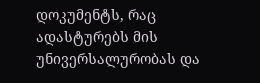დოკუმენტს, რაც ადასტურებს მის უნივერსალურობას და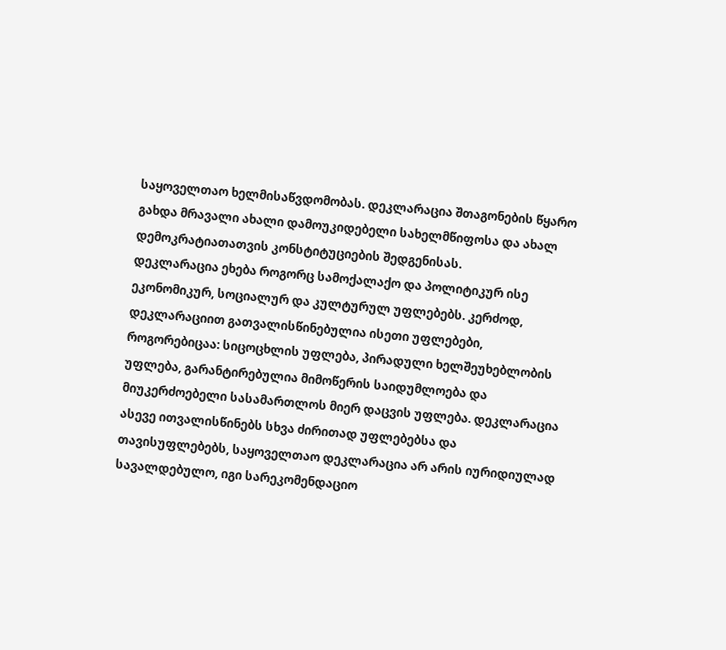საყოველთაო ხელმისაწვდომობას. დეკლარაცია შთაგონების წყარო გახდა მრავალი ახალი დამოუკიდებელი სახელმწიფოსა და ახალ დემოკრატიათათვის კონსტიტუციების შედგენისას.
დეკლარაცია ეხება როგორც სამოქალაქო და პოლიტიკურ ისე ეკონომიკურ, სოციალურ და კულტურულ უფლებებს. კერძოდ, დეკლარაციით გათვალისწინებულია ისეთი უფლებები, როგორებიცაა: სიცოცხლის უფლება, პირადული ხელშეუხებლობის უფლება, გარანტირებულია მიმოწერის საიდუმლოება და მიუკერძოებელი სასამართლოს მიერ დაცვის უფლება. დეკლარაცია ასევე ითვალისწინებს სხვა ძირითად უფლებებსა და თავისუფლებებს, საყოველთაო დეკლარაცია არ არის იურიდიულად სავალდებულო, იგი სარეკომენდაციო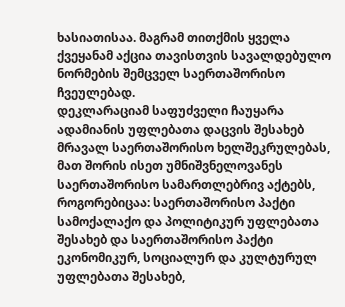ხასიათისაა. მაგრამ თითქმის ყველა ქვეყანამ აქცია თავისთვის სავალდებულო ნორმების შემცველ საერთაშორისო ჩვეულებად.
დეკლარაციამ საფუძველი ჩაუყარა ადამიანის უფლებათა დაცვის შესახებ მრავალ საერთაშორისო ხელშეკრულებას, მათ შორის ისეთ უმნიშვნელოვანეს საერთაშორისო სამართლებრივ აქტებს, როგორებიცაა: საერთაშორისო პაქტი სამოქალაქო და პოლიტიკურ უფლებათა შესახებ და საერთაშორისო პაქტი ეკონომიკურ, სოციალურ და კულტურულ უფლებათა შესახებ,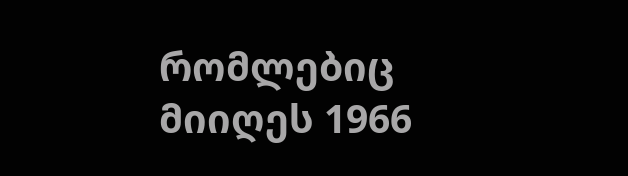რომლებიც მიიღეს 1966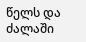წელს და ძალაში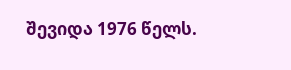შევიდა 1976 წელს.